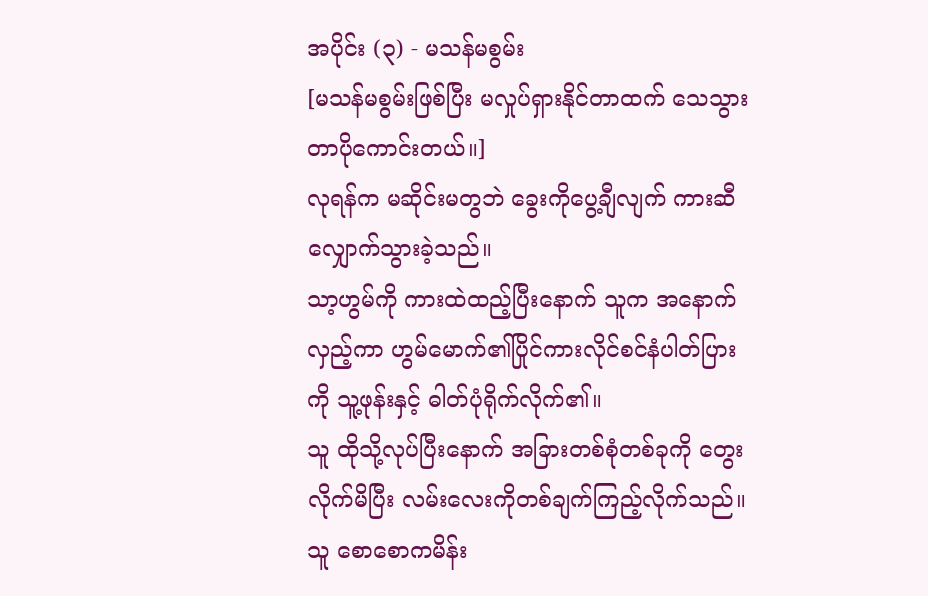အပိုင်း (၃) - မသန်မစွမ်း
[မသန်မစွမ်းဖြစ်ပြီး မလှုပ်ရှားနိုင်တာထက် သေသွားတာပိုကောင်းတယ်။]
လုရန်က မဆိုင်းမတွဘဲ ခွေးကိုပွေ့ချီလျက် ကားဆီလျှောက်သွားခဲ့သည်။
သာ့ဟွမ်ကို ကားထဲထည့်ပြီးနောက် သူက အနောက်လှည့်ကာ ဟွမ်မောက်၏ပြိုင်ကားလိုင်စင်နံပါတ်ပြားကို သူ့ဖုန်းနှင့် ဓါတ်ပုံရိုက်လိုက်၏။
သူ ထိုသို့လုပ်ပြီးနောက် အခြားတစ်စုံတစ်ခုကို တွေးလိုက်မိပြီး လမ်းလေးကိုတစ်ချက်ကြည့်လိုက်သည်။ သူ စောစောကမိန်း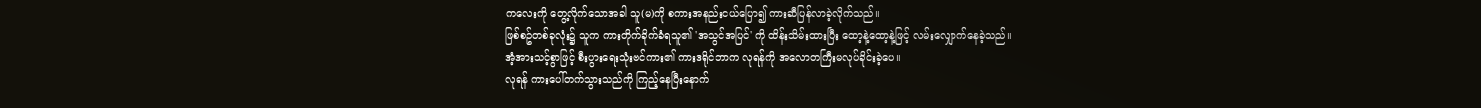ကလေးကို တွေ့လိုက်သောအခါ သူ(မ)ကို စကားအနည်းငယ်ပြော၍ ကားဆီပြန်လာခဲ့လိုက်သည်။
ဖြစ်စဥ်တစ်ခုလုံး၌ သူက ကားတိုက်ခိုက်ခံရသူ၏ 'အသွင်အပြင်' ကို ထိန်းသိမ်းထားပြီး ထော့နဲ့ထော့နဲ့ဖြင့် လမ်းလျှောက်နေခဲ့သည်။
အံ့အားသင့်စွာဖြင့် စီးပွားရေးသုံးဗင်ကား၏ ကားဒရိုင်ဘာက လုရန်ကို အလောတကြီးမလုပ်ခိုင်းခဲ့ပေ။
လုရန် ကားပေါ်တက်သွားသည်ကို ကြည့်နေပြီးနောက်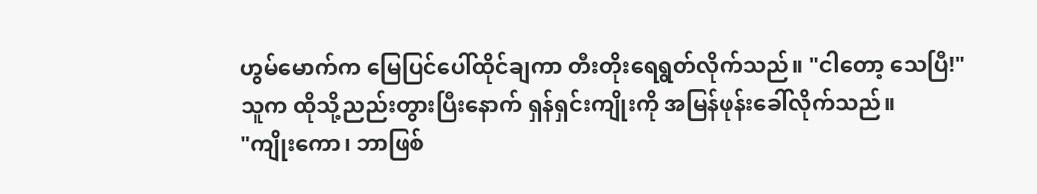ဟွမ်မောက်က မြေပြင်ပေါ်ထိုင်ချကာ တီးတိုးရေရွတ်လိုက်သည်။ "ငါတော့ သေပြီ!"
သူက ထိုသို့ညည်းတွားပြီးနောက် ရှန်ရှင်းကျိုးကို အမြန်ဖုန်းခေါ်လိုက်သည်။
"ကျိုးကော၊ ဘာဖြစ်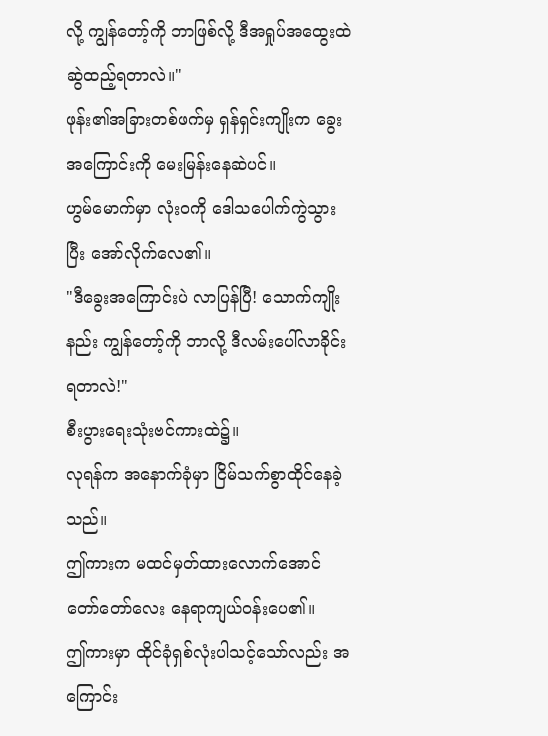လို့ ကျွန်တော့်ကို ဘာဖြစ်လို့ ဒီအရှုပ်အထွေးထဲ ဆွဲထည့်ရတာလဲ။"
ဖုန်း၏အခြားတစ်ဖက်မှ ရှန်ရှင်းကျိုးက ခွေးအကြောင်းကို မေးမြန်းနေဆဲပင်။
ဟွမ်မောက်မှာ လုံးဝကို ဒေါသပေါက်ကွဲသွားပြီး အော်လိုက်လေ၏။
"ဒီခွေးအကြောင်းပဲ လာပြန်ပြီ! သောက်ကျိုးနည်း ကျွန်တော့်ကို ဘာလို့ ဒီလမ်းပေါ်လာခိုင်းရတာလဲ!"
စီးပွားရေးသုံးဗင်ကားထဲ၌။
လုရန်က အနောက်ခုံမှာ ငြိမ်သက်စွာထိုင်နေခဲ့သည်။
ဤကားက မထင်မှတ်ထားလောက်အောင် တော်တော်လေး နေရာကျယ်ဝန်းပေ၏။
ဤကားမှာ ထိုင်ခုံရှစ်လုံးပါသင့်သော်လည်း အကြောင်း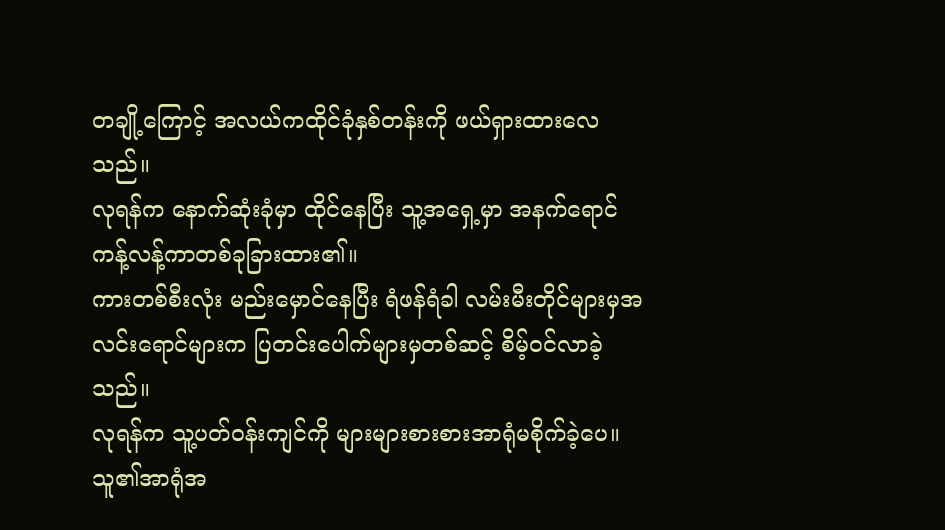တချို့ကြောင့် အလယ်ကထိုင်ခုံနှစ်တန်းကို ဖယ်ရှားထားလေသည်။
လုရန်က နောက်ဆုံးခုံမှာ ထိုင်နေပြီး သူ့အရှေ့မှာ အနက်ရောင်ကန့်လန့်ကာတစ်ခုခြားထား၏။
ကားတစ်စီးလုံး မည်းမှောင်နေပြီး ရံဖန်ရံခါ လမ်းမီးတိုင်များမှအလင်းရောင်များက ပြတင်းပေါက်များမှတစ်ဆင့် စိမ့်ဝင်လာခဲ့သည်။
လုရန်က သူ့ပတ်ဝန်းကျင်ကို များများစားစားအာရုံမစိုက်ခဲ့ပေ။
သူ၏အာရုံအ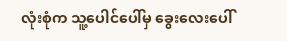လုံးစုံက သူ့ပေါင်ပေါ်မှ ခွေးလေးပေါ်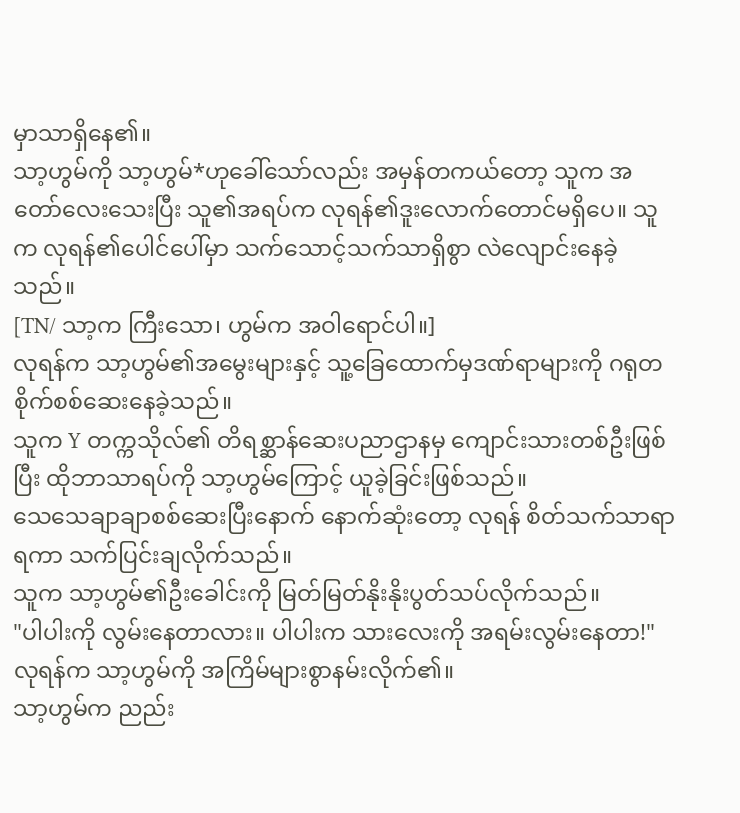မှာသာရှိနေ၏။
သာ့ဟွမ်ကို သာ့ဟွမ်*ဟုခေါ်သော်လည်း အမှန်တကယ်တော့ သူက အတော်လေးသေးပြီး သူ၏အရပ်က လုရန်၏ဒူးလောက်တောင်မရှိပေ။ သူက လုရန်၏ပေါင်ပေါ်မှာ သက်သောင့်သက်သာရှိစွာ လဲလျောင်းနေခဲ့သည်။
[TN/ သာ့က ကြီးသော၊ ဟွမ်က အဝါရောင်ပါ။]
လုရန်က သာ့ဟွမ်၏အမွေးများနှင့် သူ့ခြေထောက်မှဒဏ်ရာများကို ဂရုတစိုက်စစ်ဆေးနေခဲ့သည်။
သူက Y တက္ကသိုလ်၏ တိရစ္ဆာန်ဆေးပညာဌာနမှ ကျောင်းသားတစ်ဦးဖြစ်ပြီး ထိုဘာသာရပ်ကို သာ့ဟွမ်ကြောင့် ယူခဲ့ခြင်းဖြစ်သည်။
သေသေချာချာစစ်ဆေးပြီးနောက် နောက်ဆုံးတော့ လုရန် စိတ်သက်သာရာရကာ သက်ပြင်းချလိုက်သည်။
သူက သာ့ဟွမ်၏ဦးခေါင်းကို မြတ်မြတ်နိုးနိုးပွတ်သပ်လိုက်သည်။
"ပါပါးကို လွမ်းနေတာလား။ ပါပါးက သားလေးကို အရမ်းလွမ်းနေတာ!"
လုရန်က သာ့ဟွမ်ကို အကြိမ်များစွာနမ်းလိုက်၏။
သာ့ဟွမ်က ညည်း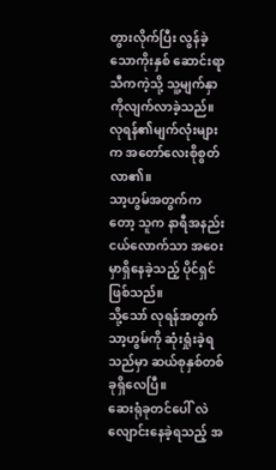တွားလိုက်ပြီး လွန်ခဲ့သောကိုးနှစ် ဆောင်းရာသီကကဲ့သို့ သူ့မျက်နှာကိုလျက်လာခဲ့သည်။
လုရန်၏မျက်လုံးများက အတော်လေးစိုစွတ်လာ၏။
သာ့ဟွမ်အတွက်ကတော့ သူက နာရီအနည်းငယ်လောက်သာ အဝေးမှာရှိနေခဲ့သည့် ပိုင်ရှင်ဖြစ်သည်။
သို့သော် လုရန်အတွက် သာ့ဟွမ်ကို ဆုံးရှုံးခဲ့ရသည်မှာ ဆယ်စုနှစ်တစ်ခုရှိလေပြီ။
ဆေးရုံခုတင်ပေါ် လဲလျောင်းနေခဲ့ရသည့် အ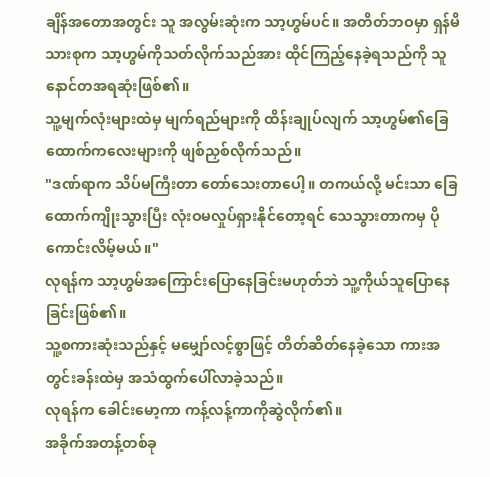ချိန်အတောအတွင်း သူ အလွမ်းဆုံးက သာ့ဟွမ်ပင်။ အတိတ်ဘဝမှာ ရှန်မိသားစုက သာ့ဟွမ်ကိုသတ်လိုက်သည်အား ထိုင်ကြည့်နေခဲ့ရသည်ကို သူ နောင်တအရဆုံးဖြစ်၏။
သူ့မျက်လုံးများထဲမှ မျက်ရည်များကို ထိန်းချုပ်လျက် သာ့ဟွမ်၏ခြေထောက်ကလေးများကို ဖျစ်ညှစ်လိုက်သည်။
"ဒဏ်ရာက သိပ်မကြီးတာ တော်သေးတာပေါ့။ တကယ်လို့ မင်းသာ ခြေထောက်ကျိုးသွားပြီး လုံးဝမလှုပ်ရှားနိုင်တော့ရင် သေသွားတာကမှ ပိုကောင်းလိမ့်မယ်။"
လုရန်က သာ့ဟွမ်အကြောင်းပြောနေခြင်းမဟုတ်ဘဲ သူ့ကိုယ်သူပြောနေခြင်းဖြစ်၏။
သူ့စကားဆုံးသည်နှင့် မမျှော်လင့်စွာဖြင့် တိတ်ဆိတ်နေခဲ့သော ကားအတွင်းခန်းထဲမှ အသံထွက်ပေါ်လာခဲ့သည်။
လုရန်က ခေါင်းမော့ကာ ကန့်လန့်ကာကိုဆွဲလိုက်၏။
အခိုက်အတန့်တစ်ခု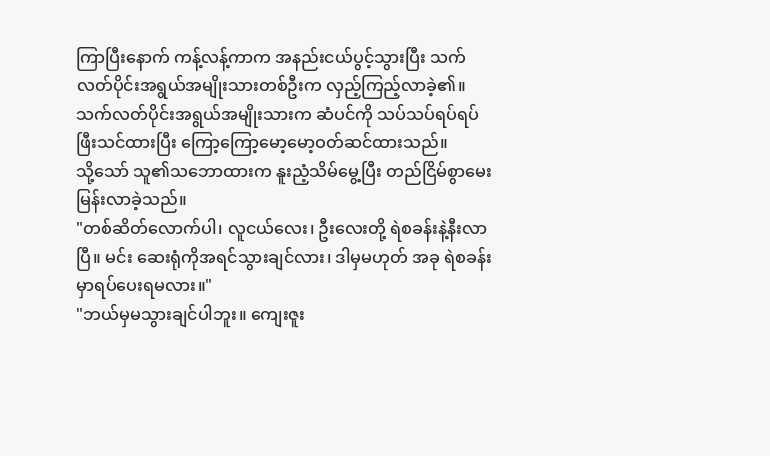ကြာပြီးနောက် ကန့်လန့်ကာက အနည်းငယ်ပွင့်သွားပြီး သက်လတ်ပိုင်းအရွယ်အမျိုးသားတစ်ဦးက လှည့်ကြည့်လာခဲ့၏။
သက်လတ်ပိုင်းအရွယ်အမျိုးသားက ဆံပင်ကို သပ်သပ်ရပ်ရပ်ဖြီးသင်ထားပြီး ကြော့ကြော့မော့မော့ဝတ်ဆင်ထားသည်။
သို့သော် သူ၏သဘောထားက နူးညံ့သိမ်မွေ့ပြီး တည်ငြိမ်စွာမေးမြန်းလာခဲ့သည်။
"တစ်ဆိတ်လောက်ပါ၊ လူငယ်လေး၊ ဦးလေးတို့ ရဲစခန်းနဲ့နီးလာပြီ။ မင်း ဆေးရုံကိုအရင်သွားချင်လား၊ ဒါမှမဟုတ် အခု ရဲစခန်းမှာရပ်ပေးရမလား။"
"ဘယ်မှမသွားချင်ပါဘူး။ ကျေးဇူး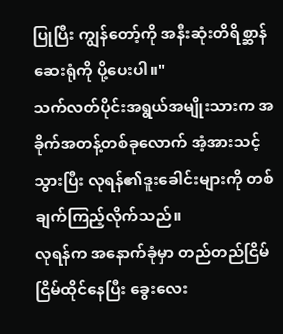ပြုပြီး ကျွန်တော့်ကို အနီးဆုံးတိရိစ္ဆာန်ဆေးရုံကို ပို့ပေးပါ။"
သက်လတ်ပိုင်းအရွယ်အမျိုးသားက အခိုက်အတန့်တစ်ခုလောက် အံ့အားသင့်သွားပြီး လုရန်၏ဒူးခေါင်းများကို တစ်ချက်ကြည့်လိုက်သည်။
လုရန်က အနောက်ခုံမှာ တည်တည်ငြိမ်ငြိမ်ထိုင်နေပြီး ခွေးလေး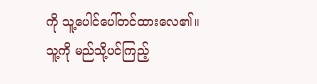ကို သူ့ပေါင်ပေါ်တင်ထားလေ၏။
သူ့ကို မည်သို့ပင်ကြည့်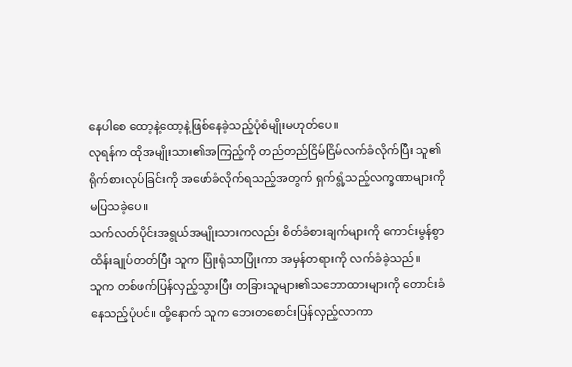နေပါစေ ထော့နဲ့ထော့နဲ့ဖြစ်နေခဲ့သည့်ပုံစံမျိုးမဟုတ်ပေ။
လုရန်က ထိုအမျိုးသား၏အကြည့်ကို တည်တည်ငြိမ်ငြိမ်လက်ခံလိုက်ပြီး သူ၏ရိုက်စားလုပ်ခြင်းကို အဖော်ခံလိုက်ရသည့်အတွက် ရှက်ရွံ့သည့်လက္ခဏာများကို မပြသခဲ့ပေ။
သက်လတ်ပိုင်းအရွယ်အမျိုးသားကလည်း စိတ်ခံစားချက်များကို ကောင်းမွန်စွာထိန်းချုပ်တတ်ပြီး သူက ပြုံးရုံသာပြုံးကာ အမှန်တရားကို လက်ခံခဲ့သည်။
သူက တစ်ဖက်ပြန်လှည့်သွားပြီး တခြားသူများ၏သဘောထားများကို တောင်းခံနေသည့်ပုံပင်။ ထို့နောက် သူက ဘေးတစောင်းပြန်လှည့်လာကာ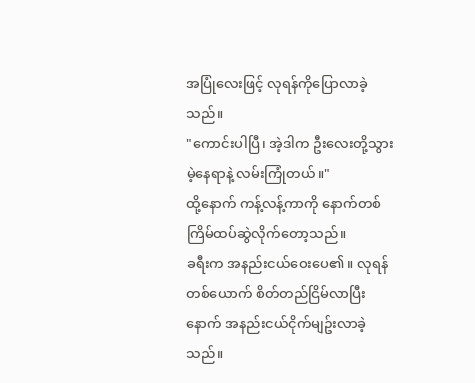အပြုံလေးဖြင့် လုရန်ကိုပြောလာခဲ့သည်။
"ကောင်းပါပြီ၊ အဲ့ဒါက ဦးလေးတို့သွားမဲ့နေရာနဲ့ လမ်းကြုံတယ်။"
ထို့နောက် ကန့်လန့်ကာကို နောက်တစ်ကြိမ်ထပ်ဆွဲလိုက်တော့သည်။
ခရီးက အနည်းငယ်ဝေးပေ၏။ လုရန်တစ်ယောက် စိတ်တည်ငြိမ်လာပြီးနောက် အနည်းငယ်ငိုက်မျဥ်းလာခဲ့သည်။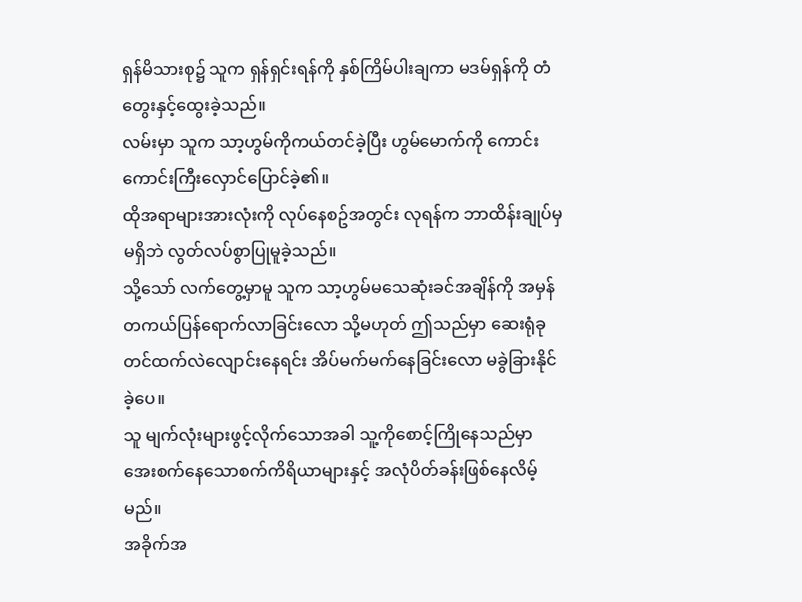ရှန်မိသားစု၌ သူက ရှန်ရှင်းရန်ကို နှစ်ကြိမ်ပါးချကာ မဒမ်ရှန်ကို တံတွေးနှင့်ထွေးခဲ့သည်။
လမ်းမှာ သူက သာ့ဟွမ်ကိုကယ်တင်ခဲ့ပြီး ဟွမ်မောက်ကို ကောင်းကောင်းကြီးလှောင်ပြောင်ခဲ့၏။
ထိုအရာများအားလုံးကို လုပ်နေစဥ်အတွင်း လုရန်က ဘာထိန်းချုပ်မှမရှိဘဲ လွတ်လပ်စွာပြုမူခဲ့သည်။
သို့သော် လက်တွေ့မှာမူ သူက သာ့ဟွမ်မသေဆုံးခင်အချိန်ကို အမှန်တကယ်ပြန်ရောက်လာခြင်းလော သို့မဟုတ် ဤသည်မှာ ဆေးရုံခုတင်ထက်လဲလျောင်းနေရင်း အိပ်မက်မက်နေခြင်းလော မခွဲခြားနိုင်ခဲ့ပေ။
သူ မျက်လုံးများဖွင့်လိုက်သောအခါ သူ့ကိုစောင့်ကြိုနေသည်မှာ အေးစက်နေသောစက်ကိရိယာများနှင့် အလုံပိတ်ခန်းဖြစ်နေလိမ့်မည်။
အခိုက်အ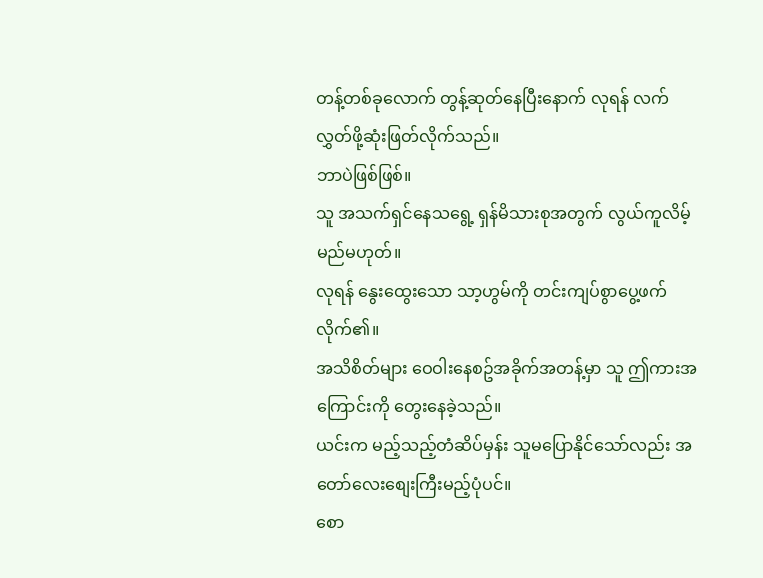တန့်တစ်ခုလောက် တွန့်ဆုတ်နေပြီးနောက် လုရန် လက်လွှတ်ဖို့ဆုံးဖြတ်လိုက်သည်။
ဘာပဲဖြစ်ဖြစ်။
သူ အသက်ရှင်နေသရွေ့ ရှန်မိသားစုအတွက် လွယ်ကူလိမ့်မည်မဟုတ်။
လုရန် နွေးထွေးသော သာ့ဟွမ်ကို တင်းကျပ်စွာပွေ့ဖက်လိုက်၏။
အသိစိတ်များ ဝေဝါးနေစဥ်အခိုက်အတန့်မှာ သူ ဤကားအကြောင်းကို တွေးနေခဲ့သည်။
ယင်းက မည့်သည့်တံဆိပ်မှန်း သူမပြောနိုင်သော်လည်း အတော်လေးစျေးကြီးမည့်ပုံပင်။
စော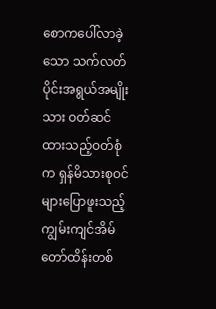စောကပေါ်လာခဲ့သော သက်လတ်ပိုင်းအရွယ်အမျိုးသား ဝတ်ဆင်ထားသည့်ဝတ်စုံက ရှန်မိသားစုဝင်များပြောဖူးသည့် ကျွမ်းကျင်အိမ်တော်ထိန်းတစ်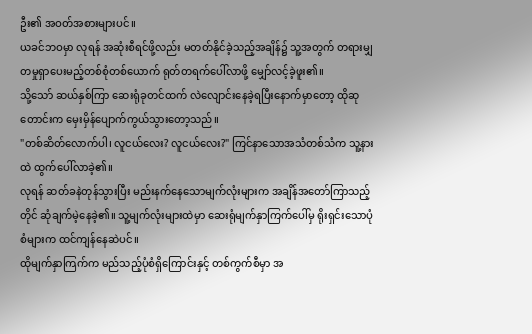ဦး၏ အဝတ်အစားများပင်။
ယခင်ဘဝမှာ လုရန် အဆုံးစီရင်ဖို့လည်း မတတ်နိုင်ခဲ့သည့်အချိန်၌ သူ့အတွက် တရားမျှတမှုရှာပေးမည့်တစ်စုံတစ်ယောက် ရုတ်တရက်ပေါ်လာဖို့ မျှော်လင့်ခဲ့ဖူး၏။
သို့သော် ဆယ်နှစ်ကြာ ဆေးရုံခုတင်ထက် လဲလျောင်းနေခဲ့ရပြီးနောက်မှာတော့ ထိုဆုတောင်းက မှေးမှိန်ပျောက်ကွယ်သွားတော့သည်။
"တစ်ဆိတ်လောက်ပါ၊ လူငယ်လေး? လူငယ်လေး?" ကြင်နာသောအသံတစ်သံက သူ့နားထဲ ထွက်ပေါ်လာခဲ့၏။
လုရန် ဆတ်ခနဲတုန်သွားပြီး မည်းနက်နေသောမျက်လုံးများက အချိန်အတော်ကြာသည့်တိုင် ဆုံချက်မဲ့နေခဲ့၏။ သူ့မျက်လုံးများထဲမှာ ဆေးရုံမျက်နှာကြက်ပေါ်မှ ရိုးရှင်းသောပုံစံများက ထင်ကျန်နေဆဲပင်။
ထိုမျက်နှာကြက်က မည်သည့်ပုံစံရှိကြောင်းနှင့် တစ်ကွက်စီမှာ အ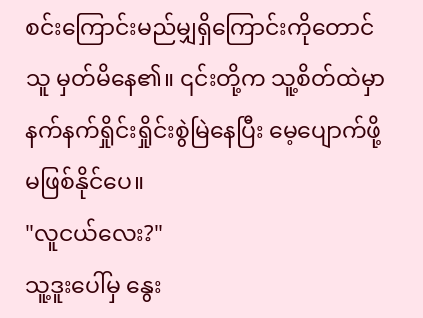စင်းကြောင်းမည်မျှရှိကြောင်းကိုတောင် သူ မှတ်မိနေ၏။ ၎င်းတို့က သူ့စိတ်ထဲမှာ နက်နက်ရှိုင်းရှိုင်းစွဲမြဲနေပြီး မေ့ပျောက်ဖို့ မဖြစ်နိုင်ပေ။
"လူငယ်လေး?"
သူ့ဒူးပေါ်မှ နွေး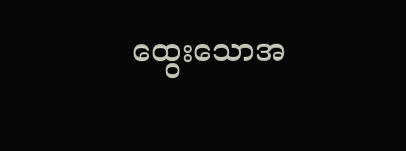ထွေးသောအ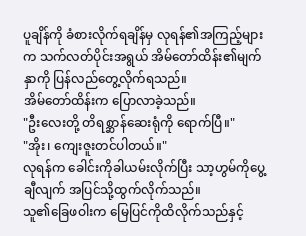ပူချိန်ကို ခံစားလိုက်ရချိန်မှ လုရန်၏အကြည့်များက သက်လတ်ပိုင်းအရွယ် အိမ်တော်ထိန်း၏မျက်နှာကို ပြန်လည်တွေ့လိုက်ရသည်။
အိမ်တော်ထိန်းက ပြောလာခဲ့သည်။
"ဦးလေးတို့ တိရစ္ဆာန်ဆေးရုံကို ရောက်ပြီ။"
"အိုး၊ ကျေးဇူးတင်ပါတယ်။"
လုရန်က ခေါင်းကိုခါယမ်းလိုက်ပြီး သာ့ဟွမ်ကိုပွေ့ချီလျက် အပြင်သို့ထွက်လိုက်သည်။
သူ၏ခြေဖဝါးက မြေပြင်ကိုထိလိုက်သည်နှင့်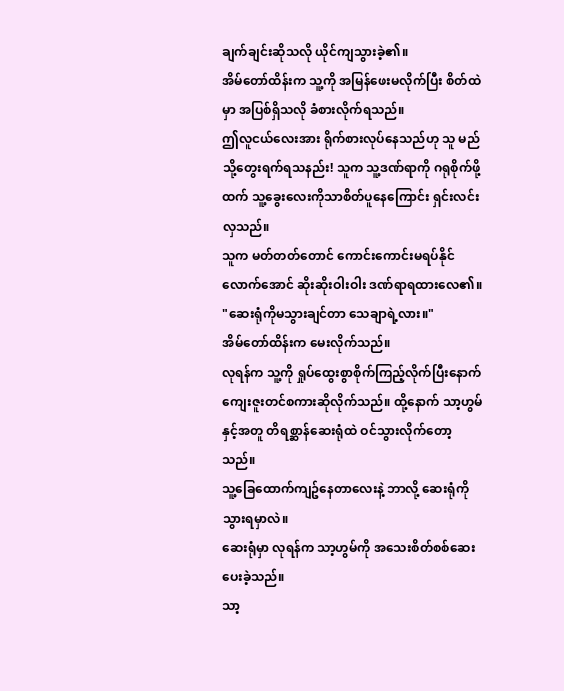ချက်ချင်းဆိုသလို ယိုင်ကျသွားခဲ့၏။
အိမ်တော်ထိန်းက သူ့ကို အမြန်ဖေးမလိုက်ပြီး စိတ်ထဲမှာ အပြစ်ရှိသလို ခံစားလိုက်ရသည်။
ဤလူငယ်လေးအား ရိုက်စားလုပ်နေသည်ဟု သူ မည်သို့တွေးရက်ရသနည်း! သူက သူ့ဒဏ်ရာကို ဂရုစိုက်ဖို့ထက် သူ့ခွေးလေးကိုသာစိတ်ပူနေကြောင်း ရှင်းလင်းလှသည်။
သူက မတ်တတ်တောင် ကောင်းကောင်းမရပ်နိုင်လောက်အောင် ဆိုးဆိုးဝါးဝါး ဒဏ်ရာရထားလေ၏။
"ဆေးရုံကိုမသွားချင်တာ သေချာရဲ့လား။"
အိမ်တော်ထိန်းက မေးလိုက်သည်။
လုရန်က သူ့ကို ရှုပ်ထွေးစွာစိုက်ကြည့်လိုက်ပြီးနောက် ကျေးဇူးတင်စကားဆိုလိုက်သည်။ ထို့နောက် သာ့ဟွမ်နှင့်အတူ တိရစ္ဆာန်ဆေးရုံထဲ ဝင်သွားလိုက်တော့သည်။
သူ့ခြေထောက်ကျဥ်နေတာလေးနဲ့ ဘာလို့ ဆေးရုံကိုသွားရမှာလဲ။
ဆေးရုံမှာ လုရန်က သာ့ဟွမ်ကို အသေးစိတ်စစ်ဆေးပေးခဲ့သည်။
သာ့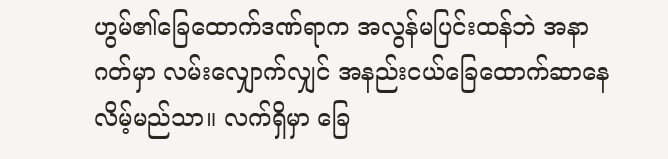ဟွမ်၏ခြေထောက်ဒဏ်ရာက အလွန်မပြင်းထန်ဘဲ အနာဂတ်မှာ လမ်းလျှောက်လျှင် အနည်းငယ်ခြေထောက်ဆာနေလိမ့်မည်သာ။ လက်ရှိမှာ ခြေ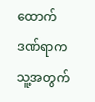ထောက်ဒဏ်ရာက သူ့အတွက်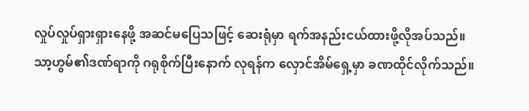လှုပ်လှုပ်ရှားရှားနေဖို့ အဆင်မပြေသဖြင့် ဆေးရုံမှာ ရက်အနည်းငယ်ထားဖို့လိုအပ်သည်။
သာ့ဟွမ်၏ဒဏ်ရာကို ဂရုစိုက်ပြီးနောက် လုရန်က လှောင်အိမ်ရှေ့မှာ ခဏထိုင်လိုက်သည်။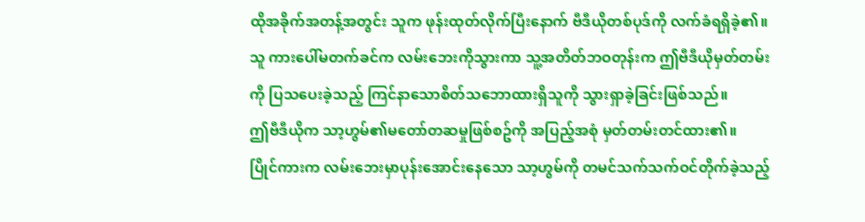ထိုအခိုက်အတန့်အတွင်း သူက ဖုန်းထုတ်လိုက်ပြီးနောက် ဗီဒီယိုတစ်ပုဒ်ကို လက်ခံရရှိခဲ့၏။
သူ ကားပေါ်မတက်ခင်က လမ်းဘေးကိုသွားကာ သူ့အတိတ်ဘဝတုန်းက ဤဗီဒီယိုမှတ်တမ်းကို ပြသပေးခဲ့သည့် ကြင်နာသောစိတ်သဘောထားရှိသူကို သွားရှာခဲ့ခြင်းဖြစ်သည်။
ဤဗီဒီယိုက သာ့ဟွမ်၏မတော်တဆမှုဖြစ်စဥ်ကို အပြည့်အစုံ မှတ်တမ်းတင်ထား၏။
ပြိုင်ကားက လမ်းဘေးမှာပုန်းအောင်းနေသော သာ့ဟွမ်ကို တမင်သက်သက်ဝင်တိုက်ခဲ့သည့်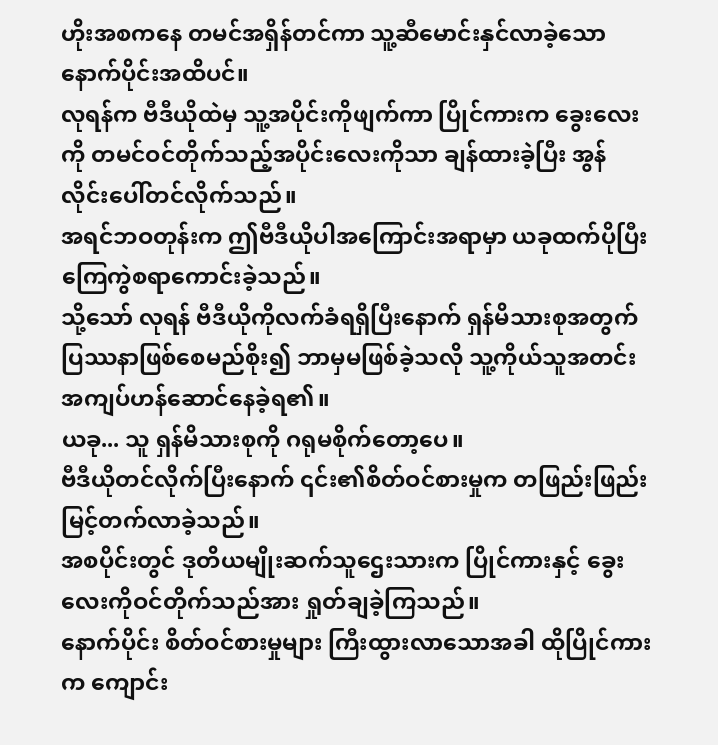ဟိုးအစကနေ တမင်အရှိန်တင်ကာ သူ့ဆီမောင်းနှင်လာခဲ့သော နောက်ပိုင်းအထိပင်။
လုရန်က ဗီဒီယိုထဲမှ သူ့အပိုင်းကိုဖျက်ကာ ပြိုင်ကားက ခွေးလေးကို တမင်ဝင်တိုက်သည့်အပိုင်းလေးကိုသာ ချန်ထားခဲ့ပြီး အွန်လိုင်းပေါ်တင်လိုက်သည်။
အရင်ဘဝတုန်းက ဤဗီဒီယိုပါအကြောင်းအရာမှာ ယခုထက်ပိုပြီး ကြေကွဲစရာကောင်းခဲ့သည်။
သို့သော် လုရန် ဗီဒီယိုကိုလက်ခံရရှိပြီးနောက် ရှန်မိသားစုအတွက် ပြဿနာဖြစ်စေမည်စိုး၍ ဘာမှမဖြစ်ခဲ့သလို သူ့ကိုယ်သူအတင်းအကျပ်ဟန်ဆောင်နေခဲ့ရ၏။
ယခု... သူ ရှန်မိသားစုကို ဂရုမစိုက်တော့ပေ။
ဗီဒီယိုတင်လိုက်ပြီးနောက် ၎င်း၏စိတ်ဝင်စားမှုက တဖြည်းဖြည်း မြင့်တက်လာခဲ့သည်။
အစပိုင်းတွင် ဒုတိယမျိုးဆက်သူဌေးသားက ပြိုင်ကားနှင့် ခွေးလေးကိုဝင်တိုက်သည်အား ရှုတ်ချခဲ့ကြသည်။
နောက်ပိုင်း စိတ်ဝင်စားမှုများ ကြီးထွားလာသောအခါ ထိုပြိုင်ကားက ကျောင်း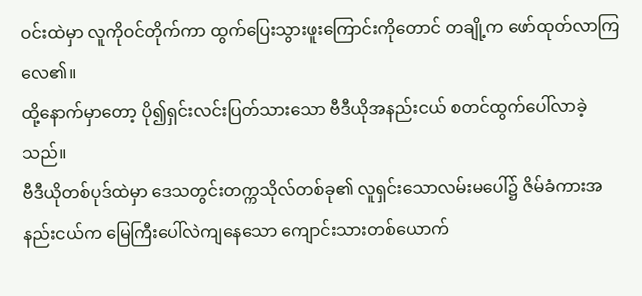ဝင်းထဲမှာ လူကိုဝင်တိုက်ကာ ထွက်ပြေးသွားဖူးကြောင်းကိုတောင် တချို့က ဖော်ထုတ်လာကြလေ၏။
ထို့နောက်မှာတော့ ပို၍ရှင်းလင်းပြတ်သားသော ဗီဒီယိုအနည်းငယ် စတင်ထွက်ပေါ်လာခဲ့သည်။
ဗီဒီယိုတစ်ပုဒ်ထဲမှာ ဒေသတွင်းတက္ကသိုလ်တစ်ခု၏ လူရှင်းသောလမ်းမပေါ်၌ ဇိမ်ခံကားအနည်းငယ်က မြေကြီးပေါ်လဲကျနေသော ကျောင်းသားတစ်ယောက်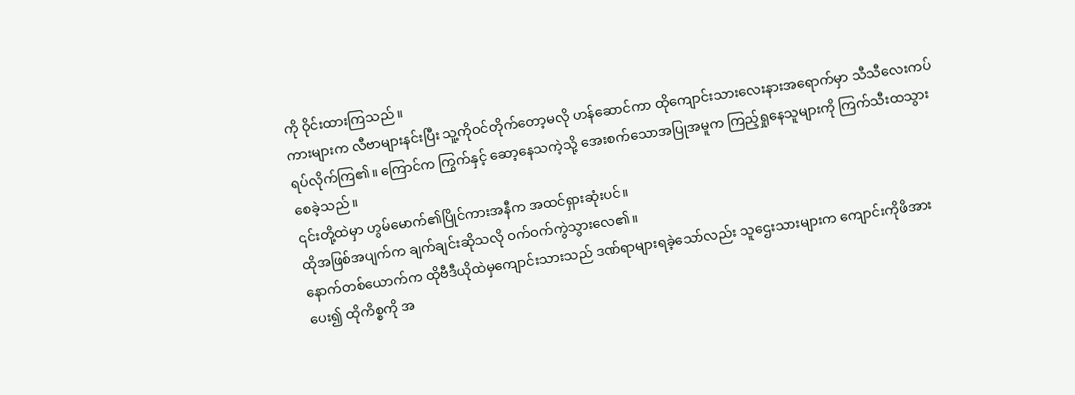ကို ဝိုင်းထားကြသည်။
ကားများက လီဗာများနင်းပြီး သူ့ကိုဝင်တိုက်တော့မလို ဟန်ဆောင်ကာ ထိုကျောင်းသားလေးနားအရောက်မှာ သီသီလေးကပ်ရပ်လိုက်ကြ၏။ ကြောင်က ကြွက်နှင့် ဆော့နေသကဲ့သို့ အေးစက်သောအပြုအမူက ကြည့်ရှုနေသူများကို ကြက်သီးထသွားစေခဲ့သည်။
၎င်းတို့ထဲမှာ ဟွမ်မောက်၏ပြိုင်ကားအနီက အထင်ရှားဆုံးပင်။
ထိုအဖြစ်အပျက်က ချက်ချင်းဆိုသလို ဝက်ဝက်ကွဲသွားလေ၏။
နောက်တစ်ယောက်က ထိုဗီဒီယိုထဲမှကျောင်းသားသည် ဒဏ်ရာများရခဲ့သော်လည်း သူဌေးသားများက ကျောင်းကိုဖိအားပေး၍ ထိုကိစ္စကို အ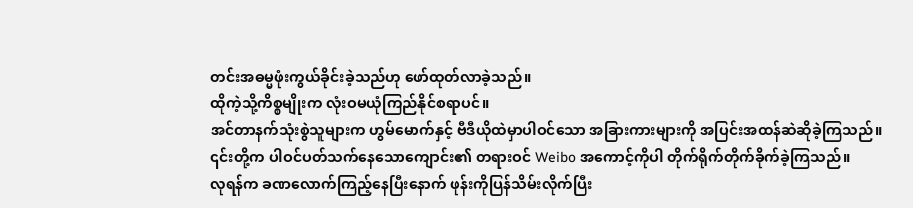တင်းအဓမ္မဖုံးကွယ်ခိုင်းခဲ့သည်ဟု ဖော်ထုတ်လာခဲ့သည်။
ထိုကဲ့သို့ကိစ္စမျိုးက လုံးဝမယုံကြည်နိုင်စရာပင်။
အင်တာနက်သုံးစွဲသူများက ဟွမ်မောက်နှင့် ဗီဒီယိုထဲမှာပါဝင်သော အခြားကားများကို အပြင်းအထန်ဆဲဆိုခဲ့ကြသည်။
၎င်းတို့က ပါဝင်ပတ်သက်နေသောကျောင်း၏ တရားဝင် Weibo အကောင့်ကိုပါ တိုက်ရိုက်တိုက်ခိုက်ခဲ့ကြသည်။
လုရန်က ခဏလောက်ကြည့်နေပြီးနောက် ဖုန်းကိုပြန်သိမ်းလိုက်ပြီး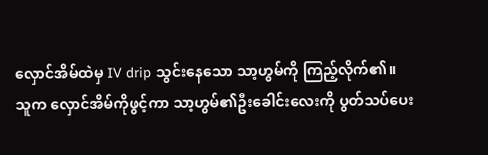လှောင်အိမ်ထဲမှ IV drip သွင်းနေသော သာ့ဟွမ်ကို ကြည့်လိုက်၏။
သူက လှောင်အိမ်ကိုဖွင့်ကာ သာ့ဟွမ်၏ဦးခေါင်းလေးကို ပွတ်သပ်ပေး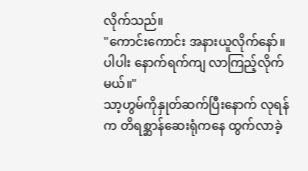လိုက်သည်။
"ကောင်းကောင်း အနားယူလိုက်နော်။ ပါပါး နောက်ရက်ကျ လာကြည့်လိုက်မယ်။"
သာ့ဟွမ်ကိုနှုတ်ဆက်ပြီးနောက် လုရန်က တိရစ္ဆာန်ဆေးရုံကနေ ထွက်လာခဲ့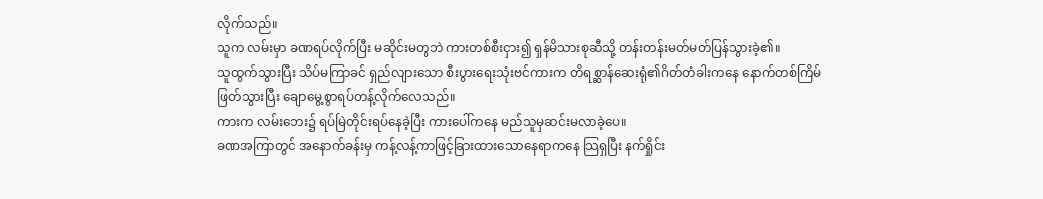လိုက်သည်။
သူက လမ်းမှာ ခဏရပ်လိုက်ပြီး မဆိုင်းမတွဘဲ ကားတစ်စီးငှား၍ ရှန်မိသားစုဆီသို့ တန်းတန်းမတ်မတ်ပြန်သွားခဲ့၏။
သူထွက်သွားပြီး သိပ်မကြာခင် ရှည်လျားသော စီးပွားရေးသုံးဗင်ကားက တိရစ္ဆာန်ဆေးရုံ၏ဂိတ်တံခါးကနေ နောက်တစ်ကြိမ်ဖြတ်သွားပြီး ချောမွေ့စွာရပ်တန့်လိုက်လေသည်။
ကားက လမ်းဘေး၌ ရပ်မြဲတိုင်းရပ်နေခဲ့ပြီး ကားပေါ်ကနေ မည်သူမှဆင်းမလာခဲ့ပေ။
ခဏအကြာတွင် အနောက်ခန်းမှ ကန့်လန့်ကာဖြင့်ခြားထားသောနေရာကနေ သြရှပြီး နက်ရှိုင်း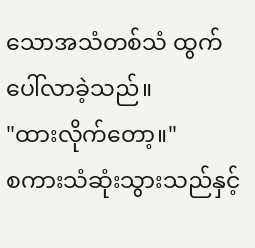သောအသံတစ်သံ ထွက်ပေါ်လာခဲ့သည်။
"ထားလိုက်တော့။"
စကားသံဆုံးသွားသည်နှင့်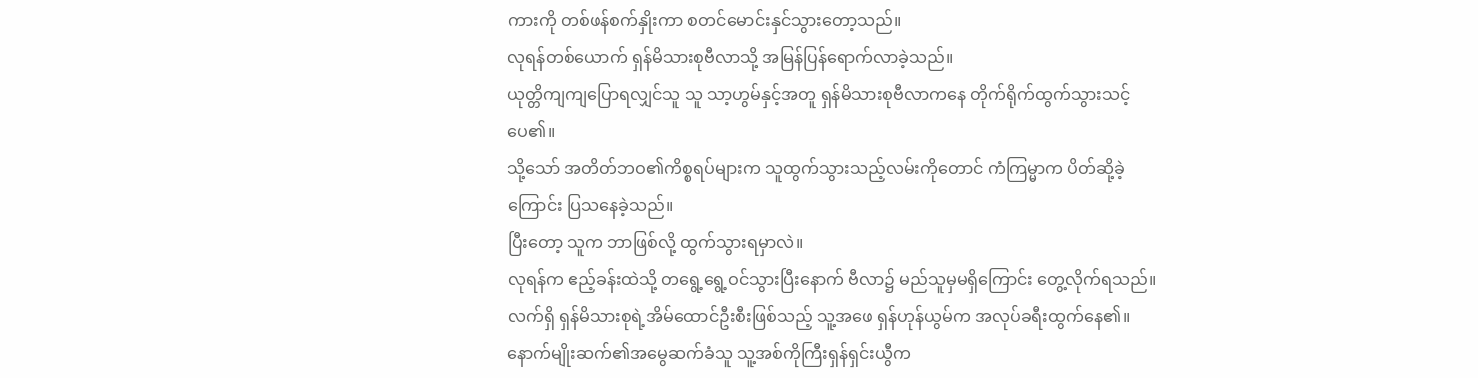ကားကို တစ်ဖန်စက်နှိုးကာ စတင်မောင်းနှင်သွားတော့သည်။
လုရန်တစ်ယောက် ရှန်မိသားစုဗီလာသို့ အမြန်ပြန်ရောက်လာခဲ့သည်။
ယုတ္တိကျကျပြောရလျှင်သူ သူ သာ့ဟွမ်နှင့်အတူ ရှန်မိသားစုဗီလာကနေ တိုက်ရိုက်ထွက်သွားသင့်ပေ၏။
သို့သော် အတိတ်ဘဝ၏ကိစ္စရပ်များက သူထွက်သွားသည့်လမ်းကိုတောင် ကံကြမ္မာက ပိတ်ဆို့ခဲ့ကြောင်း ပြသနေခဲ့သည်။
ပြီးတော့ သူက ဘာဖြစ်လို့ ထွက်သွားရမှာလဲ။
လုရန်က ဧည့်ခန်းထဲသို့ တရွေ့ရွေ့ဝင်သွားပြီးနောက် ဗီလာ၌ မည်သူမှမရှိကြောင်း တွေ့လိုက်ရသည်။
လက်ရှိ ရှန်မိသားစုရဲ့အိမ်ထောင်ဦးစီးဖြစ်သည့် သူ့အဖေ ရှန်ဟုန်ယွမ်က အလုပ်ခရီးထွက်နေ၏။
နောက်မျိုးဆက်၏အမွေဆက်ခံသူ သူ့အစ်ကိုကြီးရှန်ရှင်းယွီက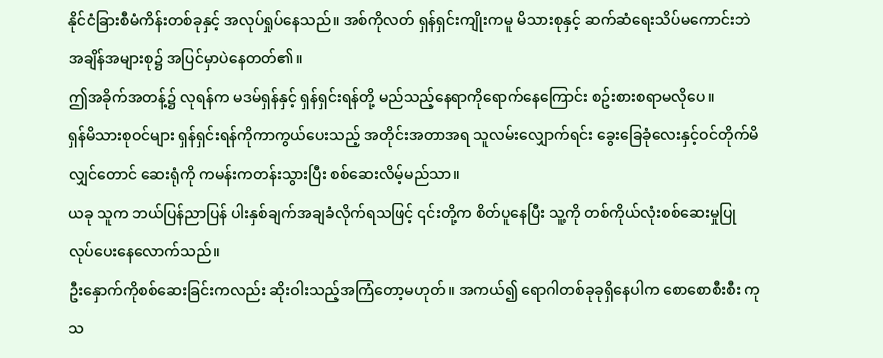နိုင်ငံခြားစီမံကိန်းတစ်ခုနှင့် အလုပ်ရှုပ်နေသည်။ အစ်ကိုလတ် ရှန်ရှင်းကျိုးကမူ မိသားစုနှင့် ဆက်ဆံရေးသိပ်မကောင်းဘဲ အချိန်အများစု၌ အပြင်မှာပဲနေတတ်၏။
ဤအခိုက်အတန့်၌ လုရန်က မဒမ်ရှန်နှင့် ရှန်ရှင်းရန်တို့ မည်သည့်နေရာကိုရောက်နေကြောင်း စဥ်းစားစရာမလိုပေ။
ရှန်မိသားစုဝင်များ ရှန်ရှင်းရန်ကိုကာကွယ်ပေးသည့် အတိုင်းအတာအရ သူလမ်းလျှောက်ရင်း ခွေးခြေခုံလေးနှင့်ဝင်တိုက်မိလျှင်တောင် ဆေးရုံကို ကမန်းကတန်းသွားပြီး စစ်ဆေးလိမ့်မည်သာ။
ယခု သူက ဘယ်ပြန်ညာပြန် ပါးနှစ်ချက်အချခံလိုက်ရသဖြင့် ၎င်းတို့က စိတ်ပူနေပြီး သူ့ကို တစ်ကိုယ်လုံးစစ်ဆေးမှုပြုလုပ်ပေးနေလောက်သည်။
ဦးနှောက်ကိုစစ်ဆေးခြင်းကလည်း ဆိုးဝါးသည့်အကြံတော့မဟုတ်။ အကယ်၍ ရောဂါတစ်ခုခုရှိနေပါက စောစောစီးစီး ကုသ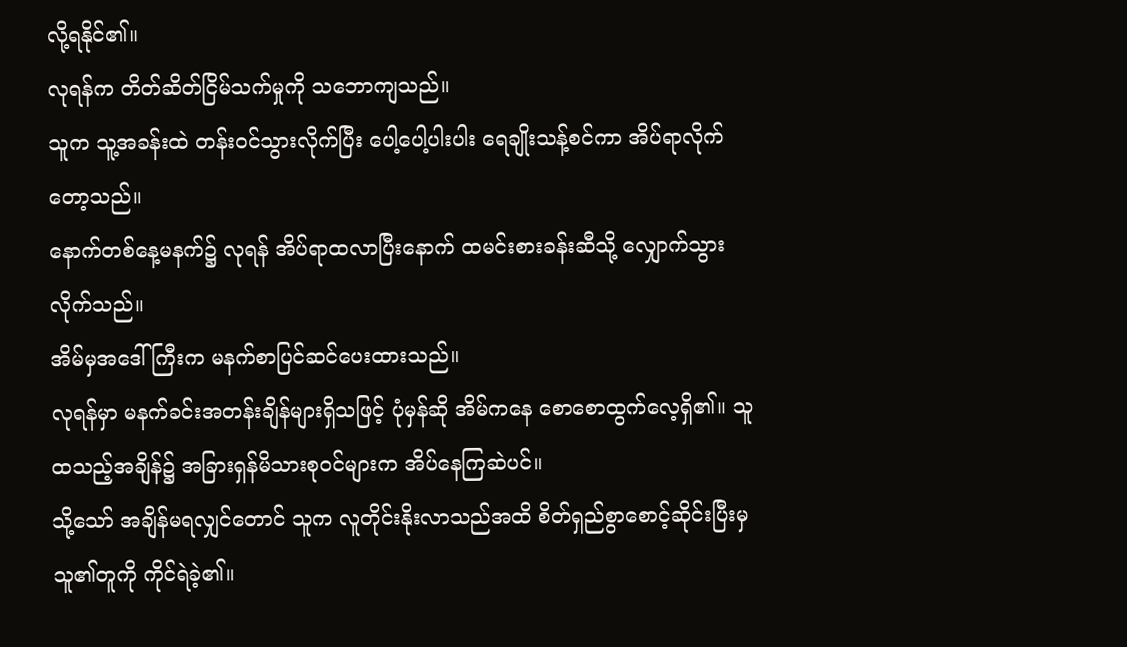လို့ရနိုင်၏။
လုရန်က တိတ်ဆိတ်ငြိမ်သက်မှုကို သဘောကျသည်။
သူက သူ့အခန်းထဲ တန်းဝင်သွားလိုက်ပြီး ပေါ့ပေါ့ပါးပါး ရေချိုးသန့်စင်ကာ အိပ်ရာလိုက်တော့သည်။
နောက်တစ်နေ့မနက်၌ လုရန် အိပ်ရာထလာပြီးနောက် ထမင်းစားခန်းဆီသို့ လျှောက်သွားလိုက်သည်။
အိမ်မှအဒေါ်ကြီးက မနက်စာပြင်ဆင်ပေးထားသည်။
လုရန်မှာ မနက်ခင်းအတန်းချိန်များရှိသဖြင့် ပုံမှန်ဆို အိမ်ကနေ စောစောထွက်လေ့ရှိ၏။ သူ ထသည့်အချိန်၌ အခြားရှန်မိသားစုဝင်များက အိပ်နေကြဆဲပင်။
သို့သော် အချိန်မရလျှင်တောင် သူက လူတိုင်းနိုးလာသည်အထိ စိတ်ရှည်စွာစောင့်ဆိုင်းပြီးမှ သူ၏တူကို ကိုင်ရဲခဲ့၏။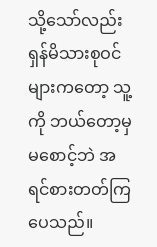သို့သော်လည်း ရှန်မိသားစုဝင်များကတော့ သူ့ကို ဘယ်တော့မှမစောင့်ဘဲ အရင်စားတတ်ကြပေသည်။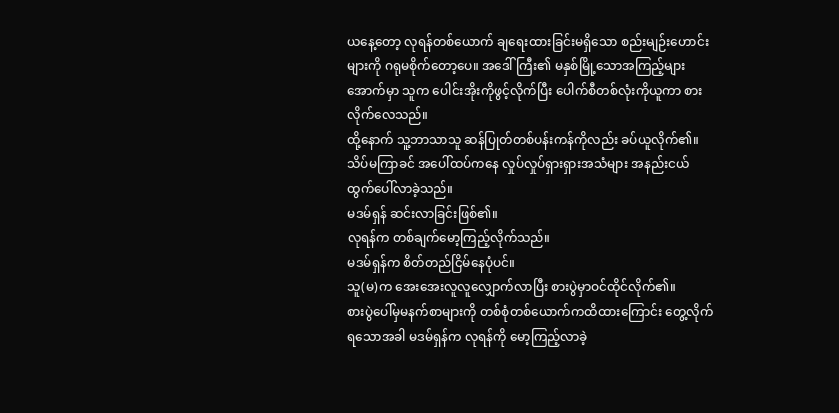ယနေ့တော့ လုရန်တစ်ယောက် ချရေးထားခြင်းမရှိသော စည်းမျဉ်းဟောင်းများကို ဂရုမစိုက်တော့ပေ။ အဒေါ်ကြီး၏ မနှစ်မြို့သောအကြည့်များအောက်မှာ သူက ပေါင်းအိုးကိုဖွင့်လိုက်ပြီး ပေါက်စီတစ်လုံးကိုယူကာ စားလိုက်လေသည်။
ထို့နောက် သူ့ဘာသာသူ ဆန်ပြုတ်တစ်ပန်းကန်ကိုလည်း ခပ်ယူလိုက်၏။
သိပ်မကြာခင် အပေါ်ထပ်ကနေ လှုပ်လှုပ်ရှားရှားအသံများ အနည်းငယ် ထွက်ပေါ်လာခဲ့သည်။
မဒမ်ရှန် ဆင်းလာခြင်းဖြစ်၏။
လုရန်က တစ်ချက်မော့ကြည့်လိုက်သည်။
မဒမ်ရှန်က စိတ်တည်ငြိမ်နေပုံပင်။
သူ(မ)က အေးအေးလူလူလျှောက်လာပြီး စားပွဲမှာဝင်ထိုင်လိုက်၏။
စားပွဲပေါ်မှမနက်စာများကို တစ်စုံတစ်ယောက်ကထိထားကြောင်း တွေ့လိုက်ရသောအခါ မဒမ်ရှန်က လုရန်ကို မော့ကြည့်လာခဲ့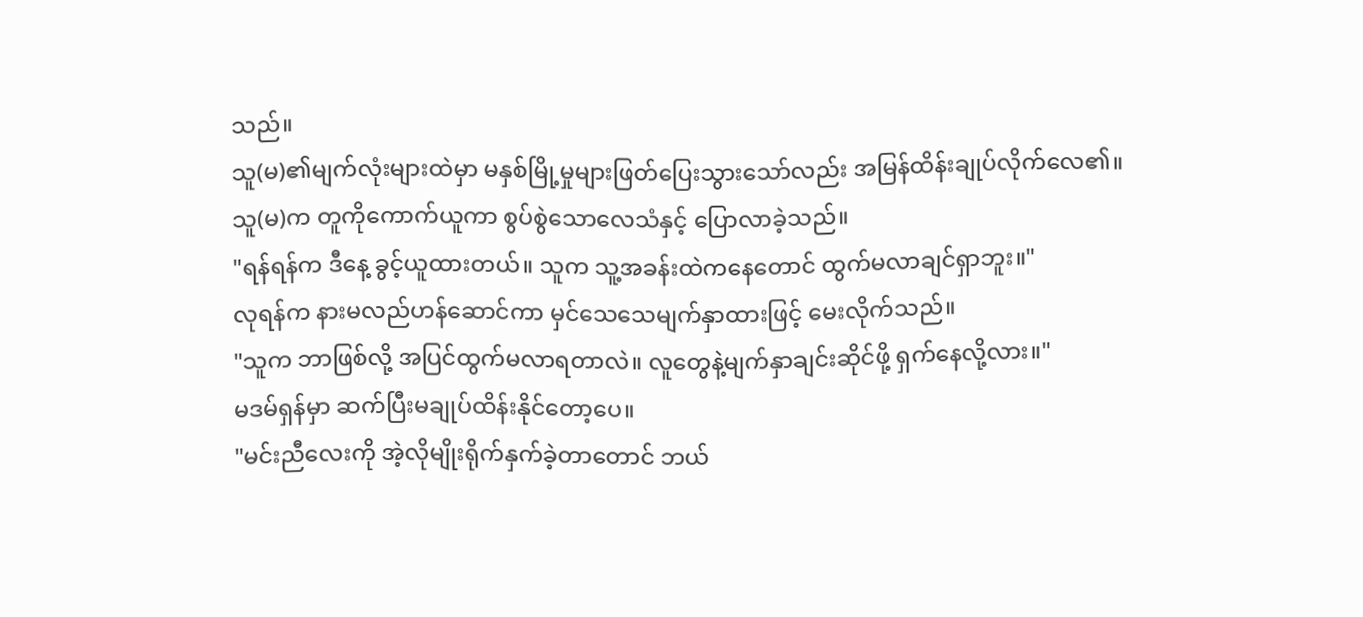သည်။
သူ(မ)၏မျက်လုံးများထဲမှာ မနှစ်မြို့မှုများဖြတ်ပြေးသွားသော်လည်း အမြန်ထိန်းချုပ်လိုက်လေ၏။
သူ(မ)က တူကိုကောက်ယူကာ စွပ်စွဲသောလေသံနှင့် ပြောလာခဲ့သည်။
"ရန်ရန်က ဒီနေ့ ခွင့်ယူထားတယ်။ သူက သူ့အခန်းထဲကနေတောင် ထွက်မလာချင်ရှာဘူး။"
လုရန်က နားမလည်ဟန်ဆောင်ကာ မှင်သေသေမျက်နှာထားဖြင့် မေးလိုက်သည်။
"သူက ဘာဖြစ်လို့ အပြင်ထွက်မလာရတာလဲ။ လူတွေနဲ့မျက်နှာချင်းဆိုင်ဖို့ ရှက်နေလို့လား။"
မဒမ်ရှန်မှာ ဆက်ပြီးမချုပ်ထိန်းနိုင်တော့ပေ။
"မင်းညီလေးကို အဲ့လိုမျိုးရိုက်နှက်ခဲ့တာတောင် ဘယ်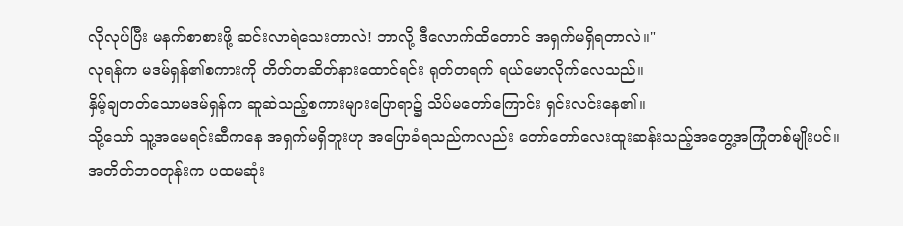လိုလုပ်ပြီး မနက်စာစားဖို့ ဆင်းလာရဲသေးတာလဲ! ဘာလို့ ဒီလောက်ထိတောင် အရှက်မရှိရတာလဲ။"
လုရန်က မဒမ်ရှန်၏စကားကို တိတ်တဆိတ်နားထောင်ရင်း ရုတ်တရက် ရယ်မောလိုက်လေသည်။
နှိမ့်ချတတ်သောမဒမ်ရှန်က ဆူဆဲသည့်စကားများပြောရာ၌ သိပ်မတော်ကြောင်း ရှင်းလင်းနေ၏။
သို့သော် သူ့အမေရင်းဆီကနေ အရှက်မရှိဘူးဟု အပြောခံရသည်ကလည်း တော်တော်လေးထူးဆန်းသည့်အတွေ့အကြုံတစ်မျိုးပင်။
အတိတ်ဘဝတုန်းက ပထမဆုံး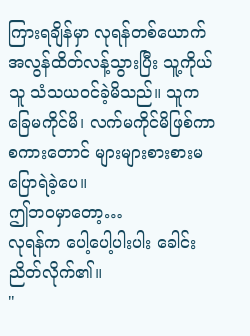ကြားရချိန်မှာ လုရန်တစ်ယောက် အလွန်ထိတ်လန့်သွားပြီး သူ့ကိုယ်သူ သံသယဝင်ခဲ့မိသည်။ သူက ခြေမကိုင်မိ၊ လက်မကိုင်မိဖြစ်ကာ စကားတောင် များများစားစားမပြောရဲခဲ့ပေ။
ဤဘဝမှာတော့…
လုရန်က ပေါ့ပေါ့ပါးပါး ခေါင်းညိတ်လိုက်၏။
"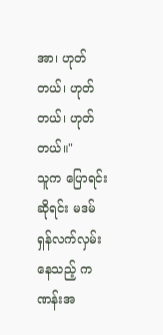အာ၊ ဟုတ်တယ်၊ ဟုတ်တယ်၊ ဟုတ်တယ်။"
သူက ပြောရင်းဆိုရင်း မဒမ်ရှန်လက်လှမ်းနေသည့် ကဏန်းအ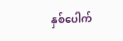နှစ်ပေါက်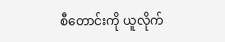စီတောင်းကို ယူလိုက်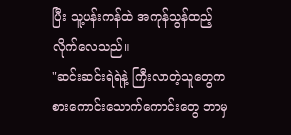ပြီး သူ့ပန်းကန်ထဲ အကုန်သွန်ထည့်လိုက်လေသည်။
"ဆင်းဆင်းရဲရဲနဲ့ ကြီးလာတဲ့သူတွေက စားကောင်းသောက်ကောင်းတွေ ဘာမှ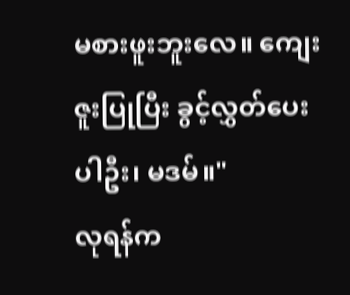မစားဖူးဘူးလေ။ ကျေးဇူးပြုပြီး ခွင့်လွှတ်ပေးပါဦး၊ မဒမ်။"
လုရန်က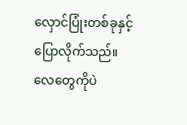လှောင်ပြုံးတစ်ခုနှင့် ပြောလိုက်သည်။
လေတွေကိုပဲ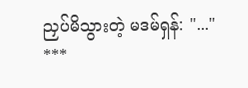ညှပ်မိသွားတဲ့ မဒမ်ရှန်: "..."
***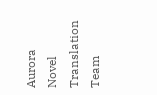Aurora Novel Translation Team